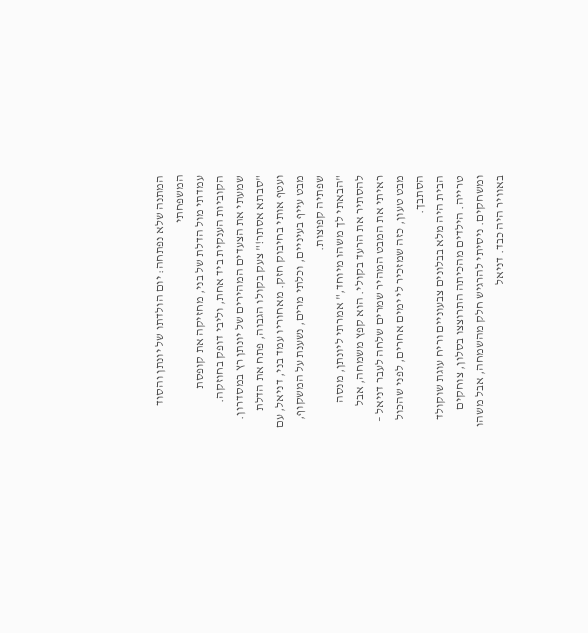המתנה שלא נפתחה: יום הולדתו של יונתן והסוד המשפחתי
עמדתי מול הדלת של בני, מחזיקה את קופסת הקוביות הענקית ביד אחת, וליבי דופק בחוזקה. שמעתי את הצעדים המהירים של יונתן רץ במסדרון. "סבתא אסתר!" צעק בקולו הגבוה, פתח את הדלת ועטף אותי בחיבוק חזק. מאחוריו עמד בני, דניאל, עם מבט עייף בעיניים, וכלתי מרים, נשענת על המשקוף, שפתיה קפוצות.
"הבאתי לך משהו מיוחד," אמרתי ליונתן, מנסה להסתיר את הרעד בקולי. הוא קפץ משמחה, אבל ראיתי את המבט המהיר שמרים שלחה לעבר דניאל – מבט טעון, כזה שמזכיר לי ימים אחרים, לפני שהכול הסתבך.
הבית היה מלא בבלונים צבעוניים וריח עוגת שוקולד טרייה. הילדים מהכיתה התרוצצו בסלון, צוחקים ומשחקים. ניסיתי להרגיש חלק מהשמחה, אבל משהו באוויר היה כבד. דניאל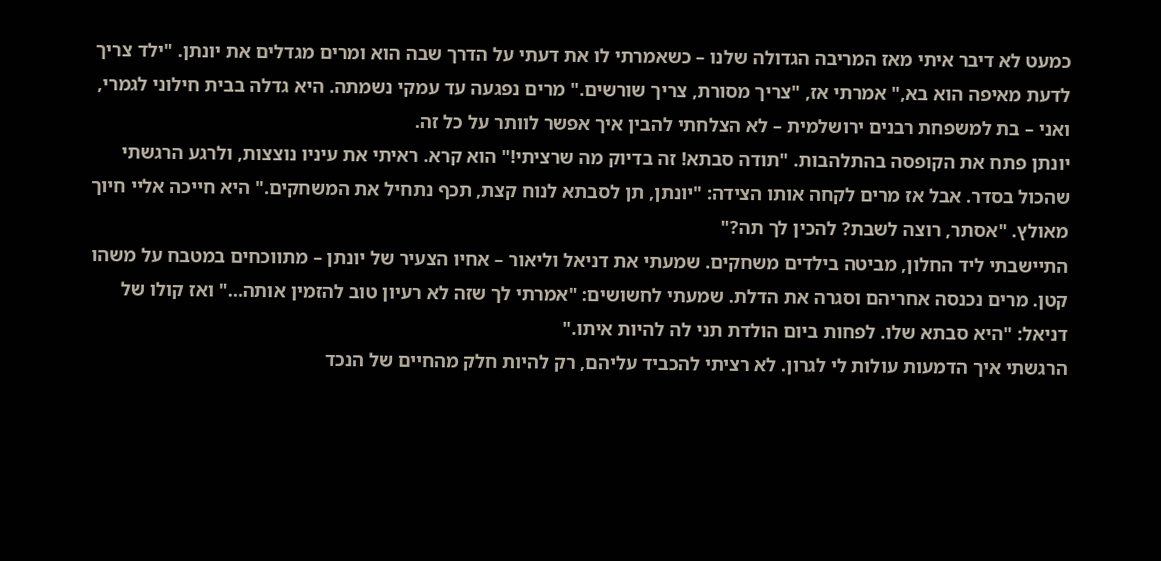כמעט לא דיבר איתי מאז המריבה הגדולה שלנו – כשאמרתי לו את דעתי על הדרך שבה הוא ומרים מגדלים את יונתן. "ילד צריך לדעת מאיפה הוא בא," אמרתי אז, "צריך מסורת, צריך שורשים." מרים נפגעה עד עמקי נשמתה. היא גדלה בבית חילוני לגמרי, ואני – בת למשפחת רבנים ירושלמית – לא הצלחתי להבין איך אפשר לוותר על כל זה.
יונתן פתח את הקופסה בהתלהבות. "תודה סבתא! זה בדיוק מה שרציתי!" הוא קרא. ראיתי את עיניו נוצצות, ולרגע הרגשתי שהכול בסדר. אבל אז מרים לקחה אותו הצידה: "יונתן, תן לסבתא לנוח קצת, תכף נתחיל את המשחקים." היא חייכה אליי חיוך מאולץ. "אסתר, רוצה לשבת? להכין לך תה?"
התיישבתי ליד החלון, מביטה בילדים משחקים. שמעתי את דניאל וליאור – אחיו הצעיר של יונתן – מתווכחים במטבח על משהו קטן. מרים נכנסה אחריהם וסגרה את הדלת. שמעתי לחשושים: "אמרתי לך שזה לא רעיון טוב להזמין אותה…" ואז קולו של דניאל: "היא סבתא שלו. לפחות ביום הולדת תני לה להיות איתו."
הרגשתי איך הדמעות עולות לי לגרון. לא רציתי להכביד עליהם, רק להיות חלק מהחיים של הנכד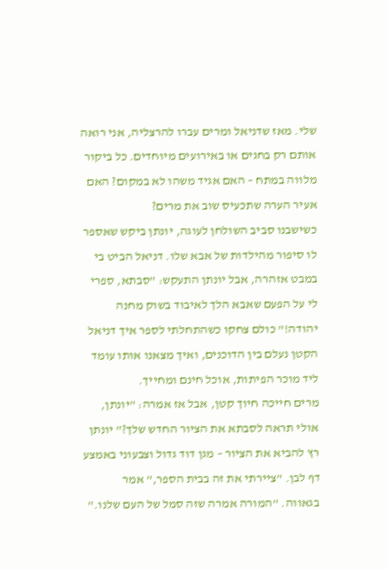שלי. מאז שדניאל ומרים עברו להרצליה, אני רואה אותם רק בחגים או באירועים מיוחדים. כל ביקור מלווה במתח – האם אגיד משהו לא במקום? האם אעיר הערה שתכעיס שוב את מרים?
כשישבנו סביב השולחן לעוגה, יונתן ביקש שאספר לו סיפור מהילדות של אבא שלו. דניאל הביט בי במבט אזהרה, אבל יונתן התעקש: "סבתא, ספרי לי על הפעם שאבא הלך לאיבוד בשוק מחנה יהודה!" כולם צחקו כשהתחלתי לספר איך דניאל הקטן נעלם בין הדוכנים, ואיך מצאנו אותו עומד ליד מוכר הפיתות, אוכל חינם ומחייך.
מרים חייכה חיוך קטן, אבל אז אמרה: "יונתן, אולי תראה לסבתא את הציור החדש שלך?" יונתן רץ להביא את הציור – מגן דוד גדול וצבעוני באמצע דף לבן. "ציירתי את זה בבית הספר," אמר בגאווה. "המורה אמרה שזה סמל של העם שלנו."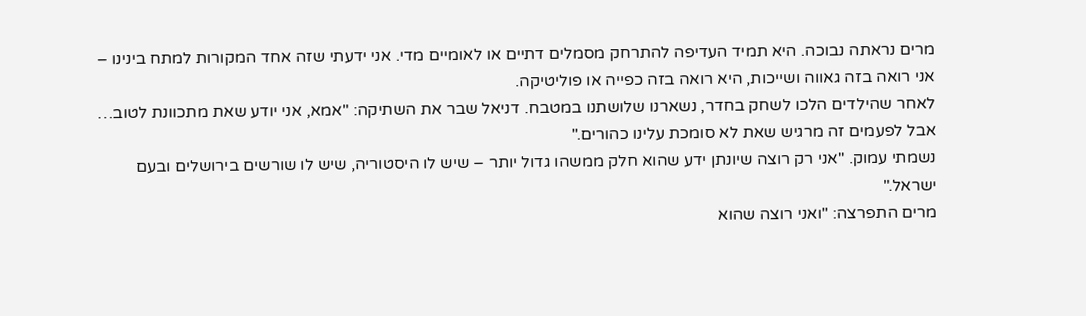מרים נראתה נבוכה. היא תמיד העדיפה להתרחק מסמלים דתיים או לאומיים מדי. אני ידעתי שזה אחד המקורות למתח בינינו – אני רואה בזה גאווה ושייכות, היא רואה בזה כפייה או פוליטיקה.
לאחר שהילדים הלכו לשחק בחדר, נשארנו שלושתנו במטבח. דניאל שבר את השתיקה: "אמא, אני יודע שאת מתכוונת לטוב… אבל לפעמים זה מרגיש שאת לא סומכת עלינו כהורים."
נשמתי עמוק. "אני רק רוצה שיונתן ידע שהוא חלק ממשהו גדול יותר – שיש לו היסטוריה, שיש לו שורשים בירושלים ובעם ישראל."
מרים התפרצה: "ואני רוצה שהוא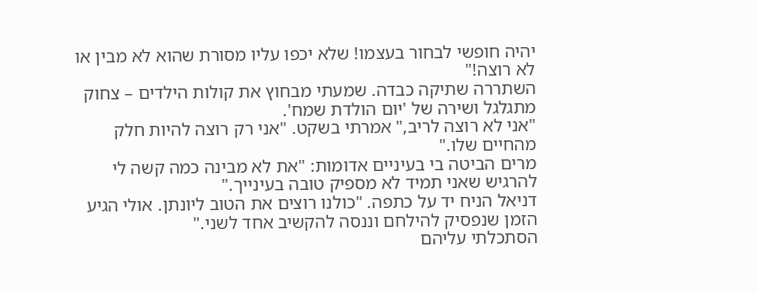יהיה חופשי לבחור בעצמו! שלא יכפו עליו מסורת שהוא לא מבין או לא רוצה!"
השתררה שתיקה כבדה. שמעתי מבחוץ את קולות הילדים – צחוק מתגלגל ושירה של 'יום הולדת שמח'.
"אני לא רוצה לריב," אמרתי בשקט. "אני רק רוצה להיות חלק מהחיים שלו."
מרים הביטה בי בעיניים אדומות: "את לא מבינה כמה קשה לי להרגיש שאני תמיד לא מספיק טובה בעינייך."
דניאל הניח יד על כתפה. "כולנו רוצים את הטוב ליונתן. אולי הגיע הזמן שנפסיק להילחם וננסה להקשיב אחד לשני."
הסתכלתי עליהם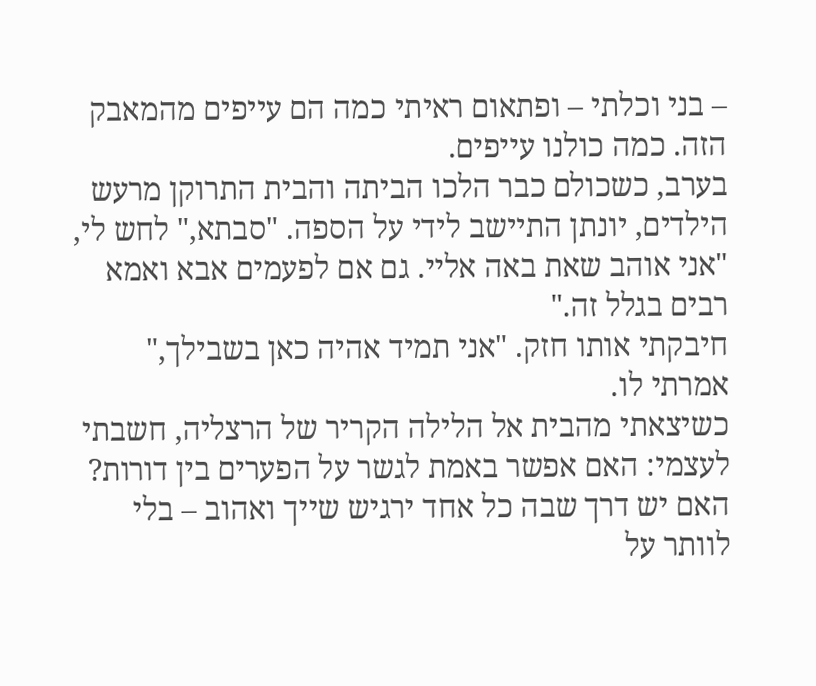– בני וכלתי – ופתאום ראיתי כמה הם עייפים מהמאבק הזה. כמה כולנו עייפים.
בערב, כשכולם כבר הלכו הביתה והבית התרוקן מרעש הילדים, יונתן התיישב לידי על הספה. "סבתא," לחש לי, "אני אוהב שאת באה אליי. גם אם לפעמים אבא ואמא רבים בגלל זה."
חיבקתי אותו חזק. "אני תמיד אהיה כאן בשבילך," אמרתי לו.
כשיצאתי מהבית אל הלילה הקריר של הרצליה, חשבתי לעצמי: האם אפשר באמת לגשר על הפערים בין דורות? האם יש דרך שבה כל אחד ירגיש שייך ואהוב – בלי לוותר על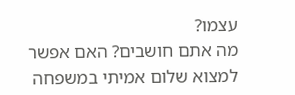עצמו?
מה אתם חושבים? האם אפשר למצוא שלום אמיתי במשפחה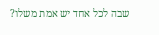שבה לכל אחד יש אמת משלו?